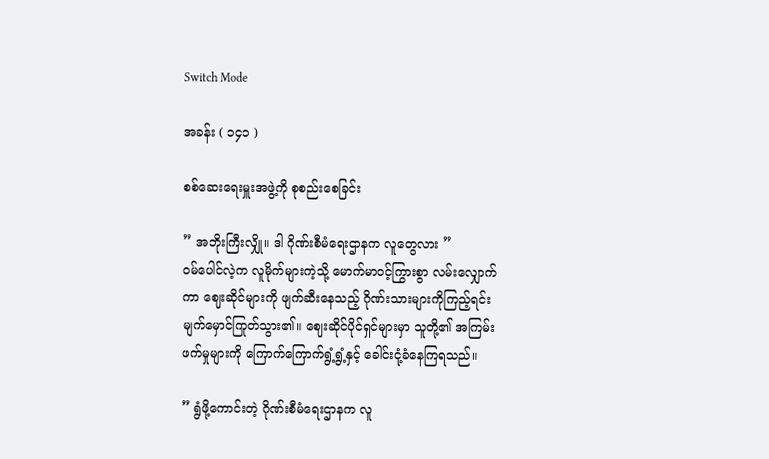Switch Mode

အခန်း ( ၁၄၁ )

စစ်ဆေးရေးမှူးအဖွဲ့ကို စုစည်းစေခြင်း

” အဘိုးကြီးလျှို။ ဒါ ဂိုဏ်းစီမံရေးဌာနက လူတွေလား ”
ဝမ်ပေါင်လဲ့က လူမိုက်များကဲ့သို့ မောက်မာဝင့်ကြွားစွာ လမ်းလျှောက်ကာ ဈေးဆိုင်များကို ဖျက်ဆီးနေသည့် ဂိုဏ်းသားများကိုကြည့်ရင်း မျက်မှောင်ကြုတ်သွား၏။ ဈေးဆိုင်ပိုင်ရှင်များမှာ သူတို့၏ အကြမ်းဖက်မှုများကို ကြောက်ကြောက်ရွံ့ရွံ့နှင့် ခေါင်းငုံ့ခံနေကြရသည်။

” ရွံဖို့ကောင်းတဲ့ ဂိုဏ်းစီမံရေးဌာနက လူ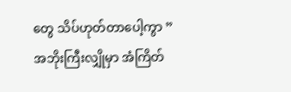တွေ သိပ်ဟုတ်တာပေါ့ကွာ ”
အဘိုးကြီးလျှိုမှာ အံကြိတ်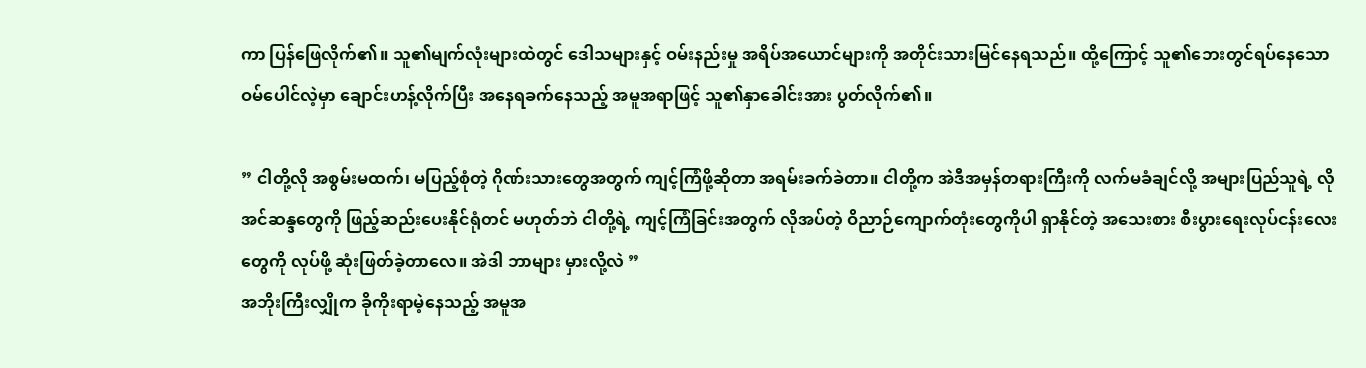ကာ ပြန်ဖြေလိုက်၏။ သူ၏မျက်လုံးများထဲတွင် ဒေါသများနှင့် ဝမ်းနည်းမှု အရိပ်အယောင်များကို အတိုင်းသားမြင်နေရသည်။ ထို့ကြောင့် သူ၏ဘေးတွင်ရပ်နေသော ဝမ်ပေါင်လဲ့မှာ ချောင်းဟန့်လိုက်ပြီး အနေရခက်နေသည့် အမူအရာဖြင့် သူ၏နှာခေါင်းအား ပွတ်လိုက်၏။

” ငါတို့လို အစွမ်းမထက်၊ မပြည့်စုံတဲ့ ဂိုဏ်းသားတွေအတွက် ကျင့်ကြံဖို့ဆိုတာ အရမ်းခက်ခဲတာ။ ငါတို့က အဲဒီအမှန်တရားကြီးကို လက်မခံချင်လို့ အများပြည်သူရဲ့ လိုအင်ဆန္ဒတွေကို ဖြည့်ဆည်းပေးနိုင်ရုံတင် မဟုတ်ဘဲ ငါတို့ရဲ့ ကျင့်ကြံခြင်းအတွက် လိုအပ်တဲ့ ဝိညာဉ်ကျောက်တုံးတွေကိုပါ ရှာနိုင်တဲ့ အသေးစား စီးပွားရေးလုပ်ငန်းလေးတွေကို လုပ်ဖို့ ဆုံးဖြတ်ခဲ့တာလေ။ အဲဒါ ဘာများ မှားလို့လဲ ”
အဘိုးကြီးလျှိုက ခိုကိုးရာမဲ့နေသည့် အမူအ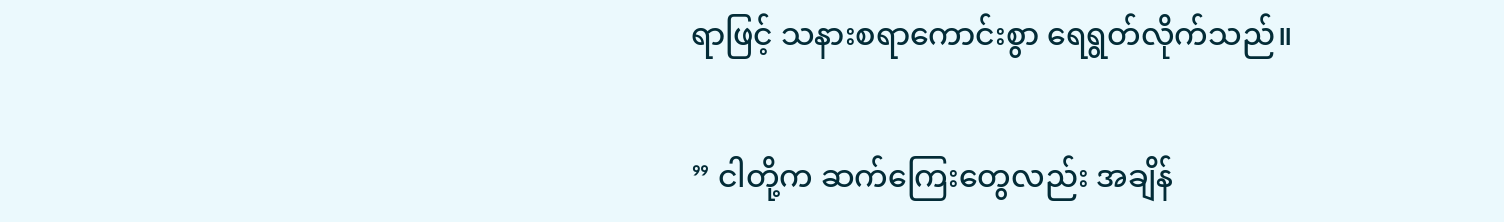ရာဖြင့် သနားစရာကောင်းစွာ ရေရွတ်လိုက်သည်။

” ငါတို့က ဆက်ကြေးတွေလည်း အချိန်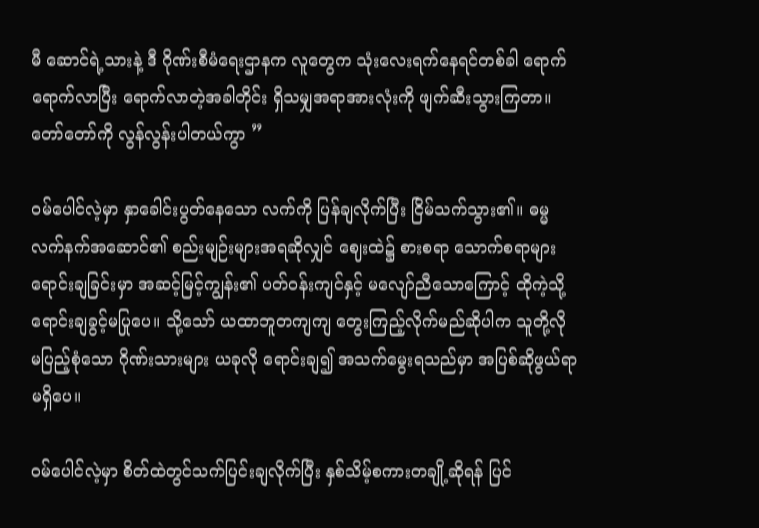မီ ဆောင်ရဲ့သားနဲ့ ဒီ ဂိုဏ်းစီမံရေးဌာနက လူတွေက သုံးလေးရက်နေရင်တစ်ခါ ရောက်ရောက်လာပြီး ရောက်လာတဲ့အခါတိုင်း ရှိသမျှအရာအားလုံးကို ဖျက်ဆီးသွားကြတာ။ တော်တော်ကို လွန်လွန်းပါတယ်ကွာ ”

ဝမ်ပေါင်လဲ့မှာ နှာခေါင်းပွတ်နေသော လက်ကို ပြန်ချလိုက်ပြီး ငြိမ်သက်သွား၏။ ဓမ္မလက်နက်အဆောင်၏ စည်းမျဉ်းများအရဆိုလျှင် ဈေးထဲ၌ စားစရာ သောက်စရာများ ရောင်းချခြင်းမှာ အဆင့်မြင့်ကျွန်း၏ ပတ်ဝန်းကျင်နှင့် မလျော်ညီသောကြောင့် ထိုကဲ့သို့ ရောင်းချခွင့်မပြုပေ။ သို့သော် ယထာဘူတကျကျ တွေးကြည့်လိုက်မည်ဆိုပါက သူတို့လို မပြည့်စုံသော ဂိုဏ်းသားများ ယခုလို ရောင်းချ၍ အသက်မွေးရသည်မှာ အပြစ်ဆိုဖွယ်ရာမရှိပေ။

ဝမ်ပေါင်လဲ့မှာ စိတ်ထဲတွင်သက်ပြင်းချလိုက်ပြီး နှစ်သိမ့်စကားတချို့ဆိုရန် ပြင်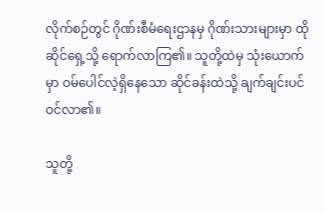လိုက်စဉ်တွင် ဂိုဏ်းစီမံရေးဌာနမှ ဂိုဏ်းသားများမှာ ထိုဆိုင်ရှေ့သို့ ရောက်လာကြ၏။ သူတို့ထဲမှ သုံးယောက်မှာ ဝမ်ပေါင်လဲ့ရှိနေသော ဆိုင်ခန်းထဲသို့ ချက်ချင်းပင် ဝင်လာ၏။

သူတို့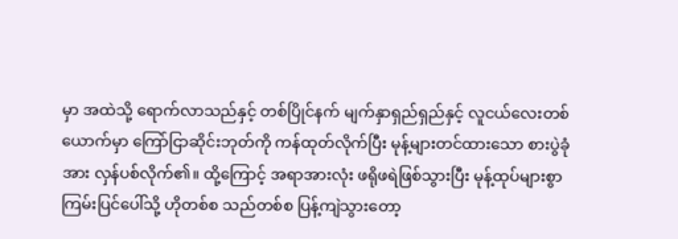မှာ အထဲသို့ ရောက်လာသည်နှင့် တစ်ပြိုင်နက် မျက်နှာရှည်ရှည်နှင့် လူငယ်လေးတစ်ယောက်မှာ ကြော်ငြာဆိုင်းဘုတ်ကို ကန်ထုတ်လိုက်ပြီး မုန့်များတင်ထားသော စားပွဲခုံအား လှန်ပစ်လိုက်၏။ ထို့ကြောင့် အရာအားလုံး ဖရိုဖရဲဖြစ်သွားပြီး မုန့်ထုပ်များစွာ ကြမ်းပြင်ပေါ်သို့ ဟိုတစ်စ သည်တစ်စ ပြန့်ကျဲသွားတော့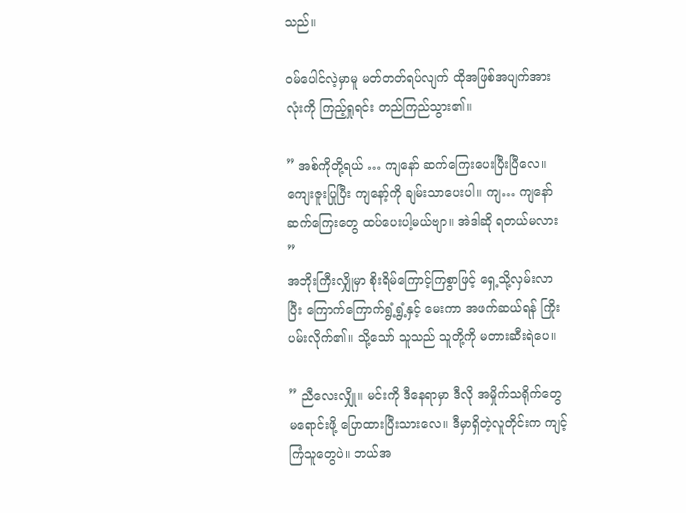သည်။

ဝမ်ပေါင်လဲ့မှာမူ မတ်တတ်ရပ်လျက် ထိုအဖြစ်အပျက်အားလုံးကို ကြည့်ရှုရင်း တည်ကြည်သွား၏။

” အစ်ကိုတို့ရယ် … ကျနော် ဆက်ကြေးပေးပြီးပြီလေ။ ကျေးဇူးပြုပြီး ကျနော့်ကို ချမ်းသာပေးပါ။ ကျ… ကျနော် ဆက်ကြေးတွေ ထပ်ပေးပါ့မယ်ဗျာ။ အဲဒါဆို ရတယ်မလား ”
အဘိုးကြီးလျှိုမှာ စိုးရိမ်ကြောင့်ကြစွာဖြင့် ရှေ့သို့လှမ်းလာပြီး ကြောက်ကြောက်ရွံ့ရွံ့နှင့် မေးကာ အဖက်ဆယ်ရန် ကြိုးပမ်းလိုက်၏။ သို့သော် သူသည် သူတို့ကို မတားဆီးရဲပေ။

” ညီလေးလျှို။ မင်းကို ဒီနေရာမှာ ဒီလို အမှိုက်သရိုက်တွေ မရောင်းဖို့ ပြောထားပြီးသားလေ။ ဒီမှာရှိတဲ့လူတိုင်းက ကျင့်ကြံသူတွေပဲ။ ဘယ်အ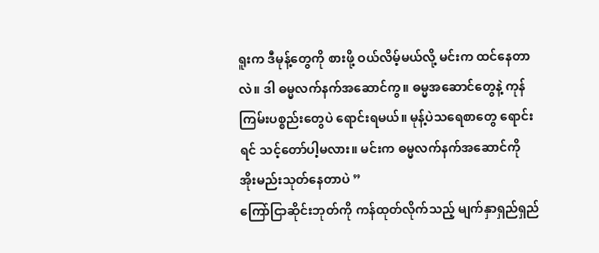ရူးက ဒီမုန့်တွေကို စားဖို့ ဝယ်လိမ့်မယ်လို့ မင်းက ထင်နေတာလဲ။ ဒါ ဓမ္မလက်နက်အဆောင်ကွ။ ဓမ္မအဆောင်‌တွေနဲ့ ကုန်ကြမ်းပစ္စည်းတွေပဲ‌ ရောင်းရမယ်။ မုန့်ပဲသရေစာတွေ ရောင်းရင် သင့်တော်ပါ့မလား။ မင်းက ဓမ္မလက်နက်အဆောင်ကို အိုးမည်းသုတ်နေတာပဲ ”
ကြော်ငြာဆိုင်းဘုတ်ကို ကန်ထုတ်လိုက်သည့် မျက်နှာရှည်ရှည်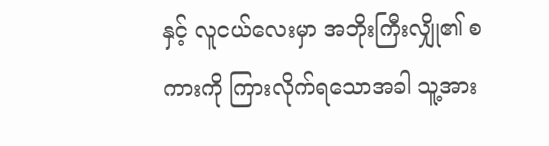နှင့် လူငယ်လေးမှာ အဘိုးကြီးလျှို၏ စကားကို ကြားလိုက်ရသောအခါ သူ့အား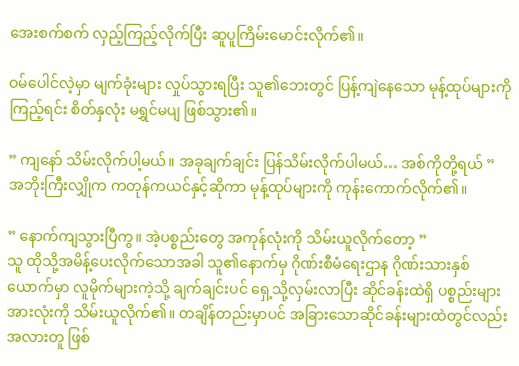အေးစက်စက် လှည့်ကြည့်လိုက်ပြီး ဆူပူကြိမ်းမောင်းလိုက်၏။

ဝမ်ပေါင်လဲ့မှာ မျက်ခုံးများ လှုပ်သွားရပြီး သူ၏ဘေးတွင် ပြန့်ကျဲနေသော မုန့်ထုပ်များကိုကြည့်ရင်း စိတ်နှလုံး မရွှင်မပျ ဖြစ်သွား၏။

” ကျနော် သိမ်းလိုက်ပါ့မယ်။ အခုချက်ချင်း ပြန်သိမ်းလိုက်ပါမယ်… အစ်ကိုတို့ရယ် ”
အဘိုးကြီးလျှိုက ကတုန်ကယင်နှင့်ဆိုကာ မုန့်ထုပ်များကို ကုန်းကောက်လိုက်၏။

” နောက်ကျသွားပြီကွ။ အဲ့ပစ္စည်းတွေ အကုန်လုံးကို သိမ်းယူလိုက်တော့ ”
သူ ထိုသို့အမိန့်ပေးလိုက်သောအခါ သူ၏နောက်မှ ဂိုဏ်းစီမံရေးဌာန ဂိုဏ်းသားနှစ်ယောက်မှာ လူမိုက်များကဲ့သို့ ချက်ချင်းပင် ရှေ့သို့လှမ်းလာပြီး ဆိုင်ခန်းထဲရှိ ပစ္စည်းများအားလုံးကို သိမ်းယူလိုက်၏။ တချိန်တည်းမှာပင် အခြားသောဆိုင်ခန်းများထဲတွင်လည်း အလားတူ ဖြစ်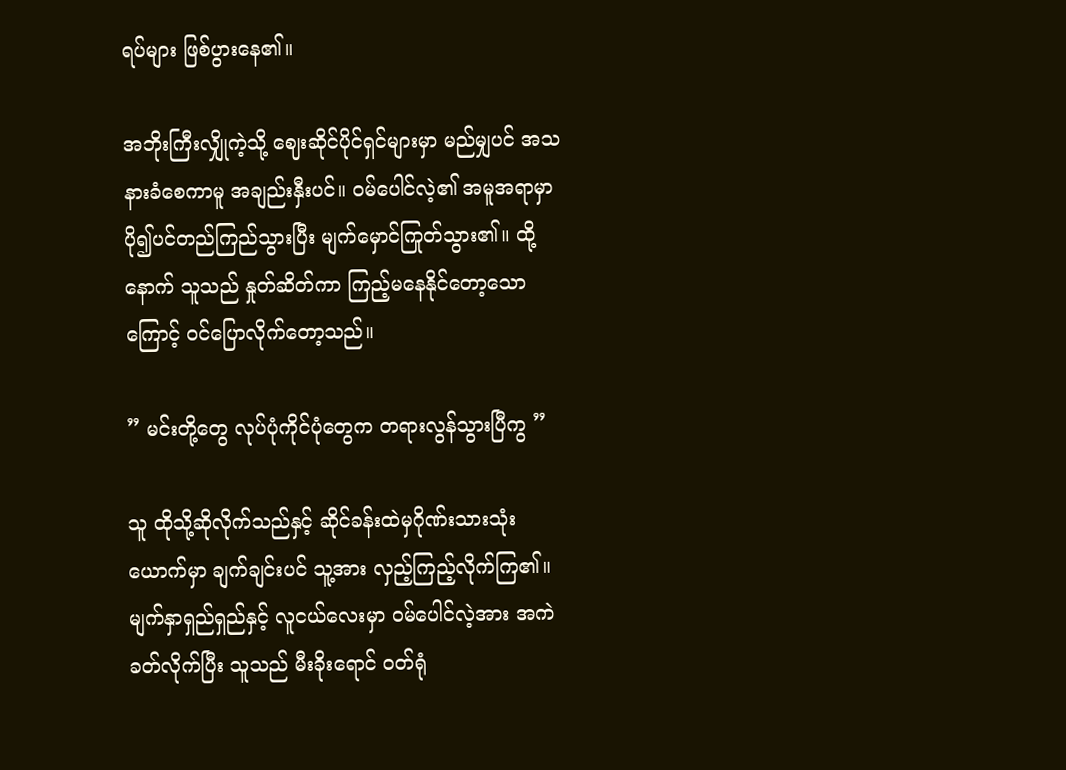ရပ်များ ဖြစ်ပွားနေ၏။

အဘိုးကြီးလျှိုကဲ့သို့ ဈေးဆိုင်ပိုင်ရှင်များမှာ မည်မျှပင် အသနားခံစေကာမူ အချည်းနှီးပင်။ ဝမ်ပေါင်လဲ့၏ အမူအရာမှာ ပို၍ပင်တည်ကြည်သွားပြီး မျက်မှောင်ကြုတ်သွား၏။ ထို့နောက် သူသည် နှုတ်ဆိတ်ကာ ကြည့်မနေနိုင်တော့သောကြောင့် ဝင်ပြောလိုက်တော့သည်။

” မင်းတို့တွေ လုပ်ပုံကိုင်ပုံတွေက တရားလွန်သွားပြီကွ ”

သူ ထိုသို့ဆိုလိုက်သည်နှင့် ဆိုင်ခန်းထဲမှဂိုဏ်းသားသုံးယောက်မှာ ချက်ချင်းပင် သူ့အား လှည့်ကြည့်လိုက်ကြ၏။ မျက်နှာရှည်ရှည်နှင့် လူငယ်လေးမှာ ဝမ်ပေါင်လဲ့အား အကဲခတ်လိုက်ပြီး သူသည် မီးခိုးရောင် ဝတ်ရုံ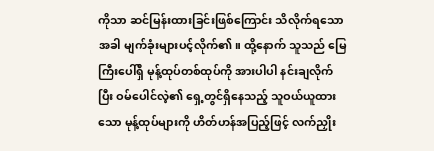ကိုသာ ဆင်မြန်းထားခြင်းဖြစ်ကြောင်း သိလိုက်ရသောအခါ မျက်ခုံးများပင့်လိုက်၏။ ထို့နောက် သူသည် မြေကြီးပေါ်ရှိ မုန့်ထုပ်တစ်ထုပ်ကို အားပါပါ နင်းချလိုက်ပြီး ဝမ်ပေါင်လဲ့၏ ရှေ့တွင်ရှိနေသည့် သူဝယ်ယူထားသော မုန့်ထုပ်များကို ဟိတ်ဟန်အပြည့်ဖြင့် လက်ညှိုး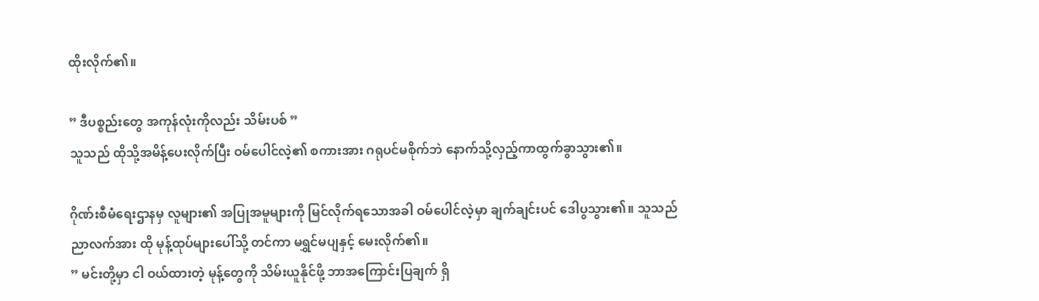ထိုးလိုက်၏။

” ဒီပစ္စည်းတွေ အကုန်လုံးကိုလည်း သိမ်းပစ် ”
သူသည် ထိုသို့အမိန့်ပေးလိုက်ပြီး ဝမ်ပေါင်လဲ့၏ စကားအား ဂရုပင်မစိုက်ဘဲ နောက်သို့လှည့်ကာထွက်ခွာသွား၏။

ဂိုဏ်းစီမံရေးဌာနမှ လူများ၏ အပြုအမူများကို မြင်လိုက်ရသောအခါ ဝမ်ပေါင်လဲ့မှာ ချက်ချင်းပင် ဒေါပွသွား၏။ သူသည် ညာလက်အား ထို မုန့်ထုပ်များပေါ်သို့ တင်ကာ မရွှင်မပျနှင့် မေးလိုက်၏။
” မင်းတို့မှာ ငါ ဝယ်ထားတဲ့ မုန့်တွေကို သိမ်းယူနိုင်ဖို့ ဘာအကြောင်းပြချက် ရှိ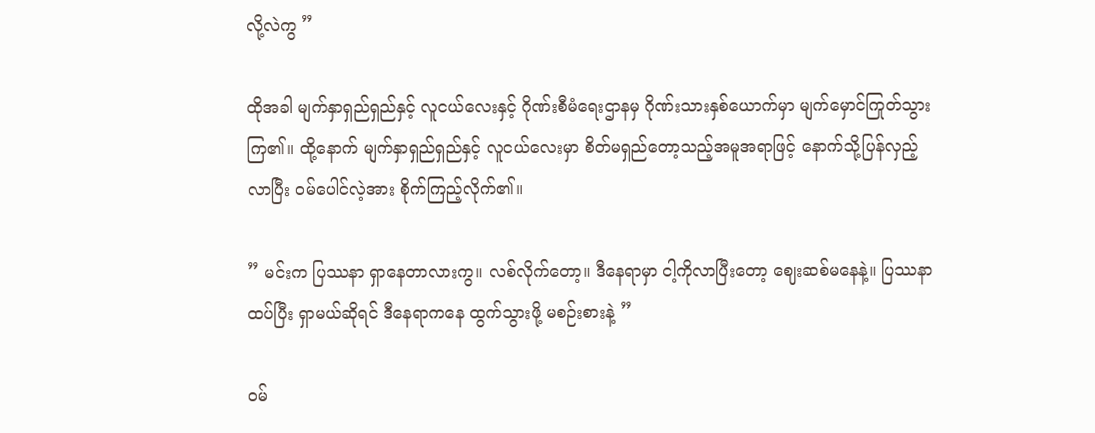လို့လဲကွ ”

ထိုအခါ မျက်နှာရှည်ရှည်နှင့် လူငယ်လေးနှင့် ဂိုဏ်းစီမံရေးဌာနမှ ဂိုဏ်းသားနှစ်ယောက်မှာ မျက်မှောင်ကြုတ်သွားကြ၏။ ထို့နောက် မျက်နှာရှည်ရှည်နှင့် လူငယ်လေးမှာ စိတ်မရှည်တော့သည့်အမူအရာဖြင့် နောက်သို့ပြန်လှည့်လာပြီး ဝမ်ပေါင်လဲ့အား စိုက်ကြည့်လိုက်၏။

” မင်းက ပြဿနာ ရှာနေတာလားကွ။ လစ်လိုက်တော့။ ဒီနေရာမှာ ငါ့ကိုလာပြီးတော့ ဈေးဆစ်မနေနဲ့။ ပြဿနာထပ်ပြီး ရှာမယ်ဆိုရင် ဒီနေရာကနေ ထွက်သွားဖို့ မစဉ်းစားနဲ့ ”

ဝမ်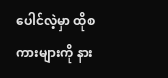ပေါင်လဲ့မှာ ထိုစကားများကို နား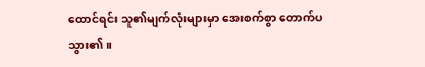ထောင်ရင်း သူ၏မျက်လုံးများမှာ အေးစက်စွာ တောက်ပသွား၏။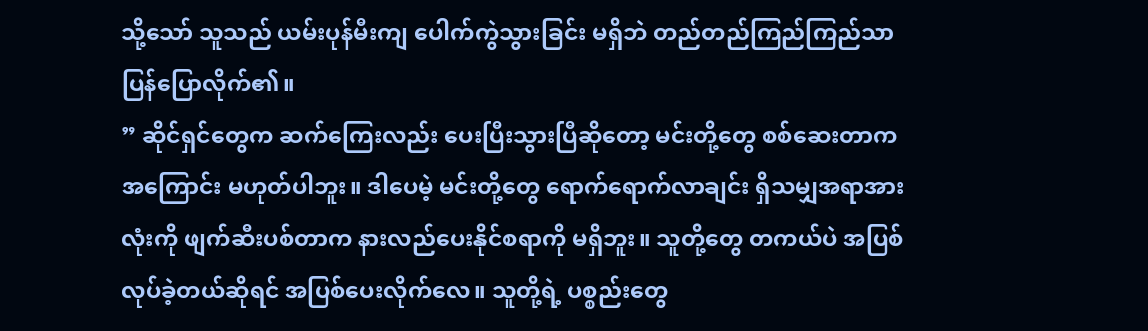သို့သော် သူသည် ယမ်းပုန်မီးကျ ပေါက်ကွဲသွားခြင်း မရှိဘဲ တည်တည်ကြည်ကြည်သာ ပြန်ပြောလိုက်၏။
” ဆိုင်ရှင်တွေက ဆက်ကြေးလည်း ပေးပြီးသွားပြီဆိုတော့ မင်းတို့တွေ စစ်ဆေးတာက အကြောင်း မဟုတ်ပါဘူး။ ဒါပေမဲ့ မင်းတို့တွေ ရောက်ရောက်လာချင်း ရှိသမျှအရာအားလုံးကို ဖျက်ဆီးပစ်တာက နားလည်ပေးနိုင်စရာကို မရှိဘူး။ သူတို့တွေ တကယ်ပဲ အပြစ်လုပ်ခဲ့တယ်ဆိုရင် အပြစ်ပေးလိုက်လေ။ သူတို့ရဲ့ ပစ္စည်းတွေ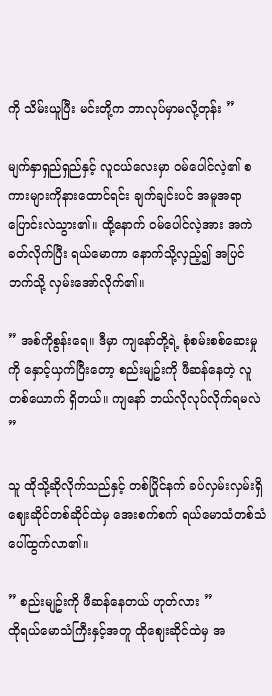ကို သိမ်းယူပြီး မင်းတို့က ဘာလုပ်မှာမလို့တုန်း ”

မျက်နှာရှည်ရှည်နှင့် လူငယ်လေးမှာ ဝမ်ပေါင်လဲ့၏ စကားများကိုနားထောင်ရင်း ချက်ချင်းပင် အမူအရာ ပြောင်းလဲသွား၏။ ထို့နောက် ဝမ်ပေါင်လဲ့အား အကဲခတ်လိုက်ပြီး ရယ်မောကာ နောက်သို့လှည့်၍ အပြင်ဘက်သို့ လှမ်းအော်လိုက်၏။

” အစ်ကိုစွန်းရေ။ ဒီမှာ ကျနော်တို့ရဲ့ စုံစမ်းစစ်ဆေးမှုကို နှောင့်ယှက်ပြီးတော့ စည်းမျဥ်းကို ဖီဆန်နေတဲ့ လူတစ်ယောက် ရှိတယ်။ ကျနော် ဘယ်လိုလုပ်လိုက်ရမလဲ ”

သူ ထိုသို့ဆိုလိုက်သည်နှင့် တစ်ပြိုင်နက် ခပ်လှမ်းလှမ်းရှိ ဈေးဆိုင်တစ်ဆိုင်ထဲမှ အေးစက်စက် ရယ်မောသံတစ်သံ ပေါ်ထွက်လာ၏။

” စည်းမျဥ်းကို ဖီဆန်နေတယ် ဟုတ်လား ”
ထိုရယ်မောသံကြီးနှင့်အတူ ထိုဈေးဆိုင်ထဲမှ အ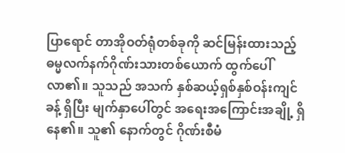ပြာရောင် တာအိုဝတ်ရုံတစ်ခုကို ဆင်မြန်းထားသည့် ဓမ္မလက်နက်ဂိုဏ်းသားတစ်ယောက် ထွက်ပေါ်လာ၏။ သူသည် အသက် နှစ်ဆယ့်ရှစ်နှစ်ဝန်းကျင်ခန့် ရှိပြီး မျက်နှာပေါ်တွင် အရေးအကြောင်းအချို့ ရှိနေ၏။ သူ၏ နောက်တွင် ဂိုဏ်းစီမံ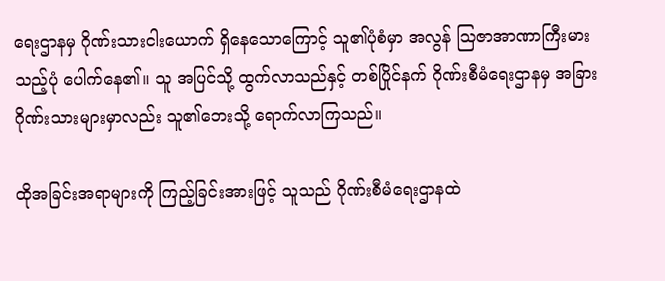ရေးဌာနမှ ဂိုဏ်းသားငါးယောက် ရှိနေသောကြောင့် သူ၏ပုံစံမှာ အလွန် ဩဇာအာဏာကြီးမားသည့်ပုံ ပေါက်နေ၏။ သူ အပြင်သို့ ထွက်လာသည်နှင့် တစ်ပြိုင်နက် ဂိုဏ်းစီမံရေးဌာနမှ အခြားဂိုဏ်းသားများမှာလည်း သူ၏ဘေးသို့ ရောက်လာကြသည်။

ထိုအခြင်းအရာများကို ကြည့်ခြင်းအားဖြင့် သူသည် ဂိုဏ်းစီမံရေးဌာနထဲ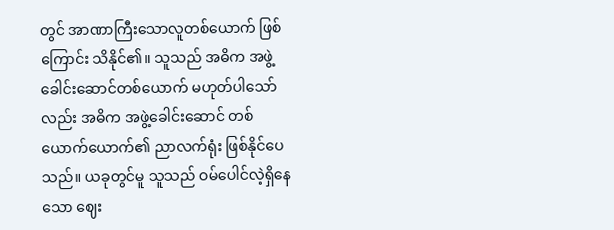တွင် အာဏာကြီးသောလူတစ်ယောက် ဖြစ်ကြောင်း သိနိုင်၏။ သူသည် အဓိက အဖွဲ့ခေါင်းဆောင်တစ်ယောက် မဟုတ်ပါသော်လည်း အဓိက အဖွဲ့ခေါင်းဆောင် တစ်ယောက်ယောက်၏ ညာလက်ရုံး ဖြစ်နိုင်ပေသည်။ ယခုတွင်မူ သူသည် ဝမ်ပေါင်လဲ့ရှိနေသော ဈေး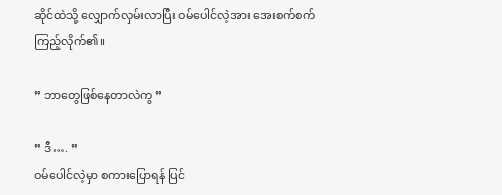ဆိုင်ထဲသို့ ‌လျှောက်လှမ်းလာပြီး ဝမ်ပေါင်လဲ့အား အေးစက်စက်ကြည့်လိုက်၏။

” ဘာတွေဖြစ်နေတာလဲကွ ”

” ဒီ …. ”
ဝမ်ပေါင်လဲ့မှာ စကားပြောရန် ပြင်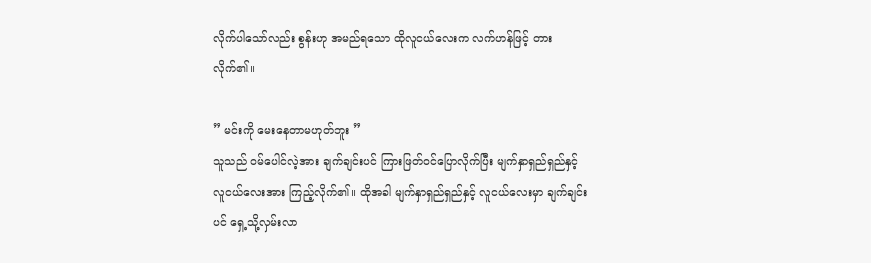လိုက်ပါသော်လည်း စွန်းဟု အမည်ရသော ထိုလူငယ်လေးက လက်ဟန်ဖြင့် တားလိုက်၏။

” မင်းကို မေးနေတာမဟုတ်ဘူး ”
သူသည် ဝမ်ပေါင်လဲ့အား ချက်ချင်းပင် ကြားဖြတ်ဝင်ပြောလိုက်ပြီး မျက်နှာရှည်ရှည်နှင့် လူငယ်လေးအား ကြည့်လိုက်၏။ ထိုအခါ မျက်နှာရှည်ရှည်နှင့် လူငယ်လေးမှာ ချက်ချင်းပင် ရှေ့သို့လှမ်းလာ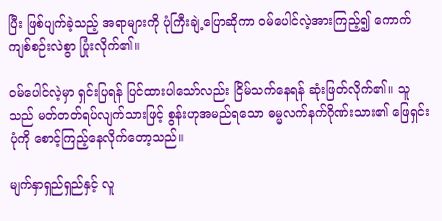ပြီး ဖြစ်ပျက်ခဲ့သည့် အရာများကို ပုံကြီးချဲ့ပြောဆိုကာ ဝမ်ပေါင်လဲ့အားကြည့်၍ ကောက်ကျစ်စဉ်းလဲစွာ ပြုံးလိုက်၏။

ဝမ်ပေါင်လဲ့မှာ ရှင်းပြရန် ပြင်ထားပါသော်လည်း ငြိမ်သက်နေရန် ဆုံးဖြတ်လိုက်၏။ သူသည် မတ်တတ်ရပ်လျက်သားဖြင့် စွန်းဟုအမည်ရသော ဓမ္မလက်နက်ဂိုဏ်းသား၏ ဖြေရှင်းပုံကို စောင့်ကြည့်နေလိုက်တော့သည်။

မျက်နှာရှည်ရှည်နှင့် လူ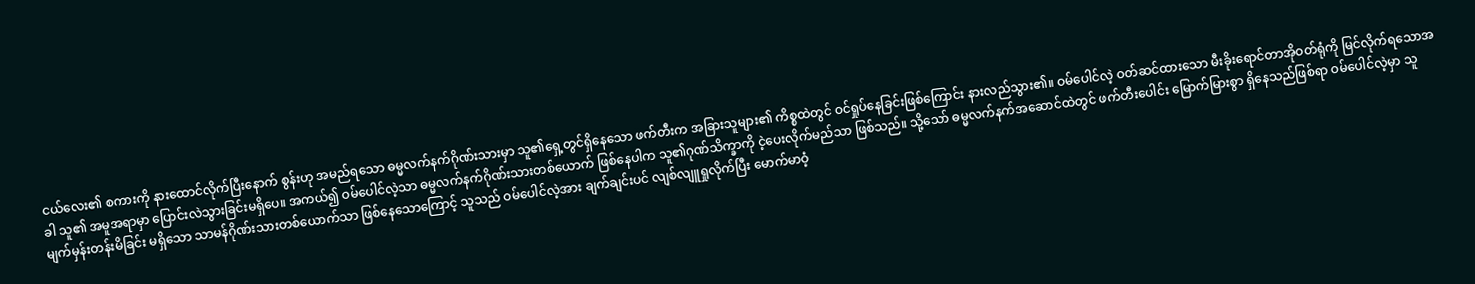ငယ်လေး၏ စကားကို နားထောင်လိုက်ပြီးနောက် စွန်းဟု အမည်ရသော ဓမ္မလက်နက်ဂိုဏ်းသားမှာ သူ၏ရှေ့တွင်ရှိနေသော ဖက်တီးက အခြားသူများ၏ ကိစ္စထဲတွင် ဝင်ရှုပ်နေခြင်းဖြစ်ကြောင်း နားလည်သွား၏။ ဝမ်ပေါင်လဲ့ ဝတ်ဆင်ထားသော မီးခိုးရောင်တာအိုဝတ်ရုံကို မြင်လိုက်ရသောအခါ သူ၏ အမူအရာမှာ ပြောင်းလဲသွားခြင်းမရှိပေ။ အကယ်၍ ဝမ်ပေါင်လဲ့သာ ဓမ္မလက်နက်ဂိုဏ်းသားတစ်ယောက် ဖြစ်နေပါက သူ၏ဂုဏ်သိက္ခာကို ငဲ့ပေးလိုက်မည်သာ ဖြစ်သည်။ သို့သော် ဓမ္မလက်နက်အဆောင်ထဲတွင် ဖက်တီးပေါင်း မြောက်မြားစွာ ရှိနေသည်ဖြစ်ရာ ဝမ်ပေါင်လဲ့မှာ သူ မျက်မှန်းတန်းမိခြင်း မရှိသော သာမန်ဂိုဏ်းသားတစ်ယောက်သာ ဖြစ်နေသောကြောင့် သူသည် ဝမ်ပေါင်လဲ့အား ချက်ချင်းပင် လျစ်လျူရှုလိုက်ပြီး မောက်မာဝံ့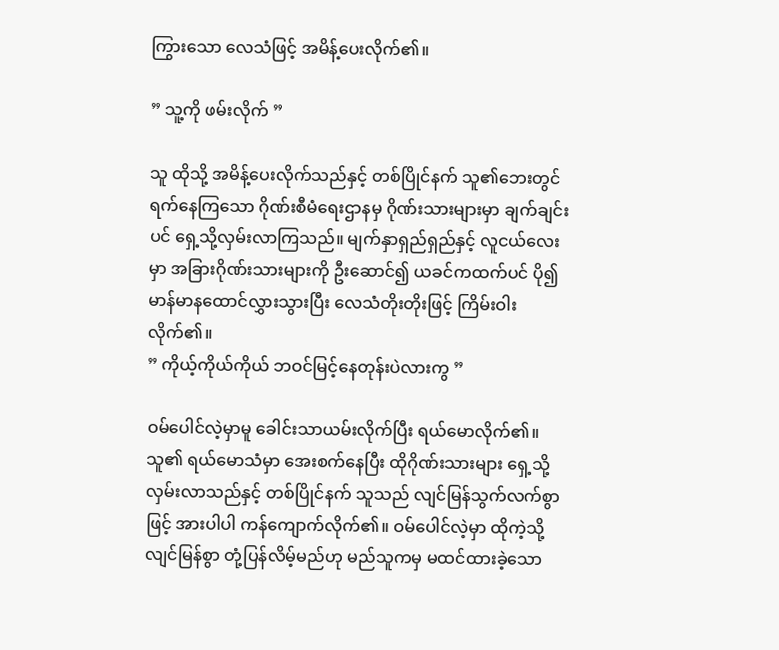ကြွားသော လေသံဖြင့် အမိန့်ပေးလိုက်၏။

” သူ့ကို ဖမ်းလိုက် ”

သူ ထိုသို့ အမိန့်ပေးလိုက်သည်နှင့် တစ်ပြိုင်နက် သူ၏ဘေးတွင် ရက်နေကြသော ဂိုဏ်းစီမံရေးဌာနမှ ဂိုဏ်းသားများမှာ ချက်ချင်းပင် ရှေ့သို့လှမ်းလာကြသည်။ မျက်နှာရှည်ရှည်နှင့် လူငယ်လေးမှာ အခြားဂိုဏ်းသားများကို ဦးဆောင်၍ ယခင်ကထက်ပင် ပို၍ မာန်မာနထောင်လွှားသွားပြီး လေသံတိုးတိုးဖြင့် ကြိမ်းဝါးလိုက်၏။
” ကိုယ့်ကိုယ်ကိုယ် ဘဝင်မြင့်နေတုန်းပဲလားကွ ”

ဝမ်ပေါင်လဲ့မှာမူ ခေါင်းသာယမ်းလိုက်ပြီး ရယ်မောလိုက်၏။ သူ၏ ရယ်မောသံမှာ အေးစက်နေပြီး ထိုဂိုဏ်းသားများ ရှေ့သို့လှမ်းလာသည်နှင့် တစ်ပြိုင်နက် သူသည် လျင်မြန်သွက်လက်စွာဖြင့် အားပါပါ ကန်ကျောက်လိုက်၏။ ဝမ်ပေါင်လဲ့မှာ ထိုကဲ့သို့ လျင်မြန်စွာ တုံ့ပြန်လိမ့်မည်ဟု မည်သူကမှ မထင်ထားခဲ့သော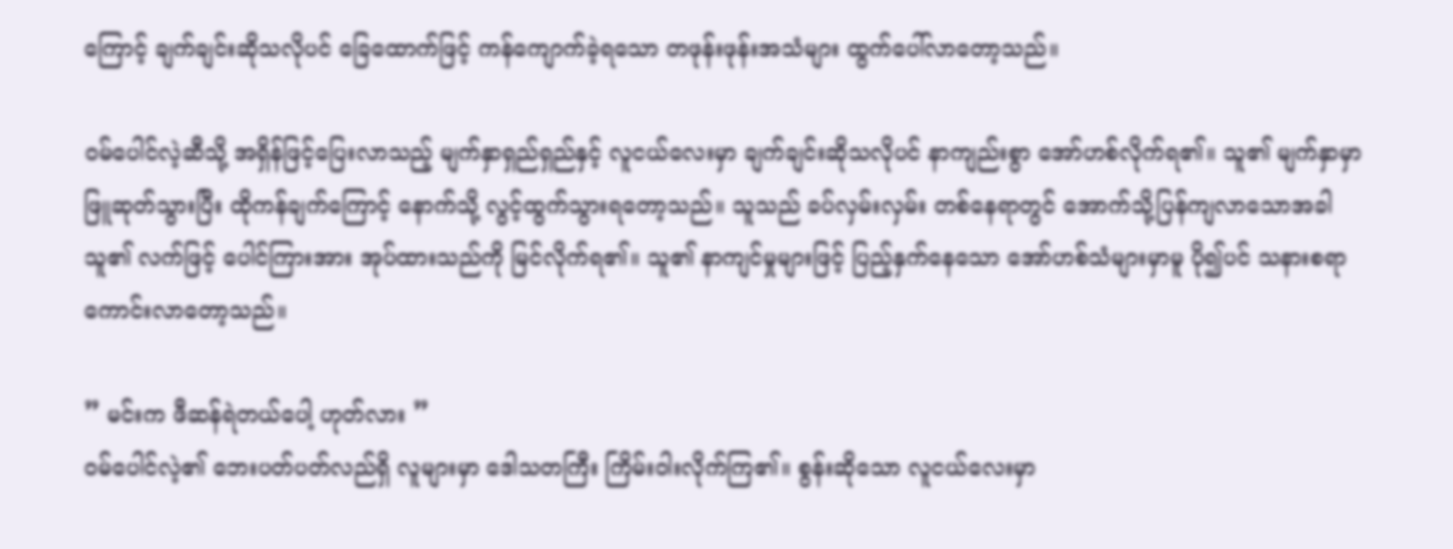ကြောင့် ချက်ချင်းဆိုသလိုပင် ခြေထောက်ဖြင့် ကန်ကျောက်ခဲ့ရသော တဖုန်းဖုန်းအသံများ ထွက်ပေါ်လာတော့သည်။

ဝမ်ပေါင်လဲ့ဆီသို့ အရှိန်ဖြင့်ပြေးလာသည့် မျက်နှာရှည်ရှည်နှင့် လူငယ်လေးမှာ ချက်ချင်းဆိုသလိုပင် နာကျည်းစွာ အော်ဟစ်လိုက်ရ၏။ သူ၏ မျက်နှာမှာ ဖြူဆုတ်သွားပြီး ထိုကန်ချက်ကြောင့် နောက်သို့ လွင့်ထွက်သွားရတော့သည်။ သူသည် ခပ်လှမ်းလှမ်း တစ်နေရာတွင် အောက်သို့ပြန်ကျလာသောအခါ သူ၏ လက်ဖြင့် ပေါင်ကြားအား အုပ်ထားသည်ကို မြင်လိုက်ရ၏။ သူ၏ နာကျင်မှုများဖြင့် ပြည့်နှက်နေသော အော်ဟစ်သံများမှာမူ ပို၍ပင် သနားစရာ ကောင်းလာတော့သည်။

” မင်းက ဖီဆန်ရဲတယ်ပေါ့ ဟုတ်လား ”
ဝမ်ပေါင်လဲ့၏ ဘေးပတ်ပတ်လည်ရှိ လူများမှာ ဒေါသတကြီး ကြိမ်းဝါးလိုက်ကြ၏။ စွန်းဆိုသော လူငယ်လေးမှာ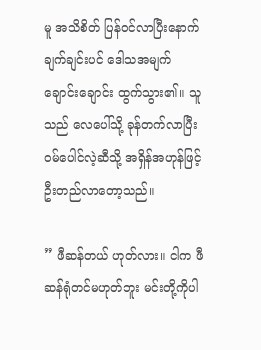မူ အသိစိတ် ပြန်ဝင်လာပြီးနောက် ချက်ချင်းပင် ဒေါသအမျက်ချောင်းချောင်း ထွက်သွား၏။ သူသည် လေပေါ်သို့ ခုန်တက်လာပြီး ဝမ်ပေါင်လဲ့ဆီသို့ အရှိန်အဟုန်ဖြင့် ဦးတည်လာတော့သည်။

” ဖီဆန်တယ် ဟုတ်လား။ ငါက ဖီဆန်ရုံတင်မဟုတ်ဘူး မင်းတို့ကိုပါ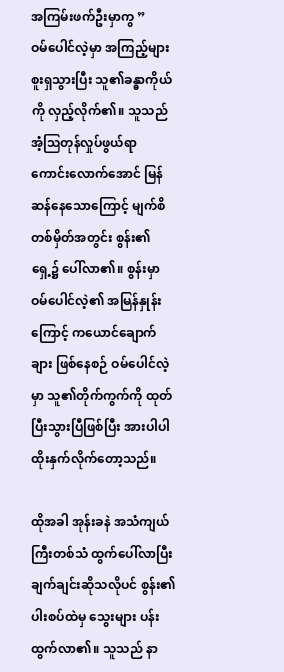အကြမ်းဖက်ဦးမှာကွ ”
ဝမ်ပေါင်လဲ့မှာ အကြည့်များ စူးရှသွားပြီး သူ၏ခန္ဓာကိုယ်ကို လှည့်လိုက်၏။ သူသည် အံ့ဩတုန်လှုပ်ဖွယ်ရာ ကောင်းလောက်အောင် မြန်ဆန်နေသောကြောင့် မျက်စိတစ်မှိတ်အတွင်း စွန်း၏ရှေ့၌ ပေါ်လာ၏။ စွန်းမှာ ဝမ်ပေါင်လဲ့၏ အမြန်နှုန်းကြောင့် ကယောင်ချောက်ချား ဖြစ်နေစဉ် ဝမ်ပေါင်လဲ့မှာ သူ၏တိုက်ကွက်ကို ထုတ်ပြီးသွားပြီဖြစ်ပြီး အားပါပါ ထိုးနှက်လိုက်တော့သည်။

ထိုအခါ အုန်းခနဲ အသံကျယ်ကြီးတစ်သံ ထွက်ပေါ်လာပြီး ချက်ချင်းဆိုသလိုပင် စွန်း၏ပါးစပ်ထဲမှ သွေးများ ပန်းထွက်လာ၏။ သူသည် နာ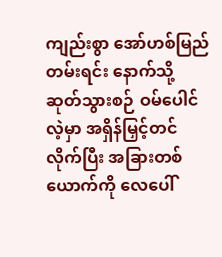ကျည်းစွာ အော်ဟစ်မြည်တမ်းရင်း နောက်သို့ ဆုတ်သွားစဉ် ဝမ်ပေါင်လဲ့မှာ အရှိန်မြှင့်တင်လိုက်ပြီး အခြားတစ်ယောက်ကို လေပေါ်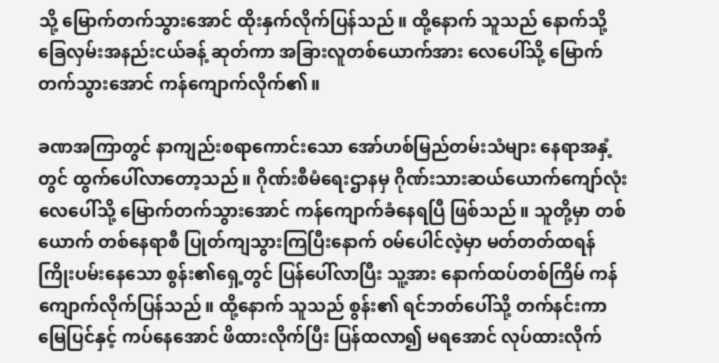သို့ မြောက်တက်သွားအောင် ထိုးနှက်လိုက်ပြန်သည်။ ထို့နောက် သူသည် နောက်သို့ ခြေလှမ်းအနည်းငယ်ခန့် ဆုတ်ကာ အခြားလူတစ်ယောက်အား လေပေါ်သို့ မြောက်တက်သွားအောင် ကန်ကျောက်လိုက်၏။

ခဏအကြာတွင် နာကျည်းစရာကောင်းသော အော်ဟစ်မြည်တမ်းသံများ နေရာအနှံ့တွင် ထွက်ပေါ်လာတော့သည်။ ဂိုဏ်းစီမံရေးဌာနမှ ဂိုဏ်းသားဆယ်ယောက်ကျော်လုံး လေပေါ်သို့ မြောက်တက်သွားအောင် ကန်ကျောက်ခံနေရပြီ ဖြစ်သည်။ သူတို့မှာ တစ်ယောက် တစ်နေရာစီ ပြုတ်ကျသွားကြပြီးနောက် ဝမ်ပေါင်လဲ့မှာ မတ်တတ်ထရန် ကြိုးပမ်းနေသော စွန်း၏ရှေ့တွင် ပြန်ပေါ်လာပြီး သူ့အား နောက်ထပ်တစ်ကြိမ် ကန်ကျောက်လိုက်ပြန်သည်။ ထို့နောက် သူသည် စွန်း၏ ရင်ဘတ်ပေါ်သို့ တက်နင်းကာ မြေပြင်နှင့် ကပ်နေအောင် ဖိထားလိုက်ပြီး ပြန်ထလာ၍ မရအောင် လုပ်ထားလိုက်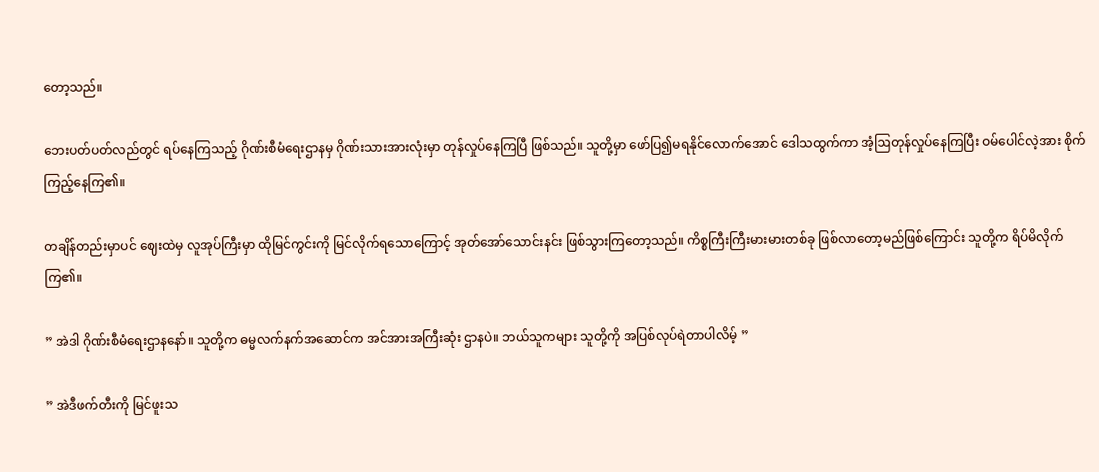တော့သည်။

ဘေးပတ်ပတ်လည်တွင် ရပ်နေကြသည့် ဂိုဏ်းစီမံရေးဌာနမှ ဂိုဏ်းသားအားလုံးမှာ တုန်လှုပ်နေကြပြီ ဖြစ်သည်။ သူတို့မှာ ဖော်ပြ၍မရနိုင်လောက်အောင် ဒေါသထွက်ကာ အံ့ဩတုန်လှုပ်နေကြပြီး ဝမ်ပေါင်လဲ့အား စိုက်ကြည့်နေကြ၏။

တချိန်တည်းမှာပင် ‌ဈေးထဲမှ လူအုပ်ကြီးမှာ ထိုမြင်ကွင်းကို မြင်လိုက်ရသောကြောင့် အုတ်အော်သောင်းနင်း ဖြစ်သွားကြတော့သည်။ ကိစ္စကြီးကြီးမားမားတစ်ခု ဖြစ်လာတော့မည်ဖြစ်ကြောင်း သူတို့က ရိပ်မိလိုက်ကြ၏။

” အဲဒါ ဂိုဏ်းစီမံရေးဌာနနော်။ သူတို့က ဓမ္မလက်နက်အဆောင်က အင်အားအကြီးဆုံး ဌာနပဲ။ ဘယ်သူကများ သူတို့ကို အပြစ်လုပ်ရဲတာပါလိမ့် ”

” အဲဒီဖက်တီးကို မြင်ဖူးသ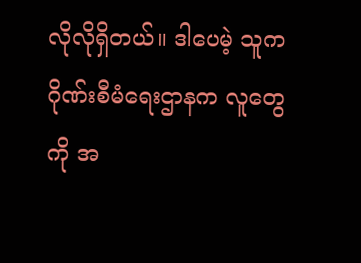လိုလိုရှိတယ်။ ဒါပေမဲ့ သူက ဂိုဏ်းစီမံရေးဌာနက လူတွေကို အ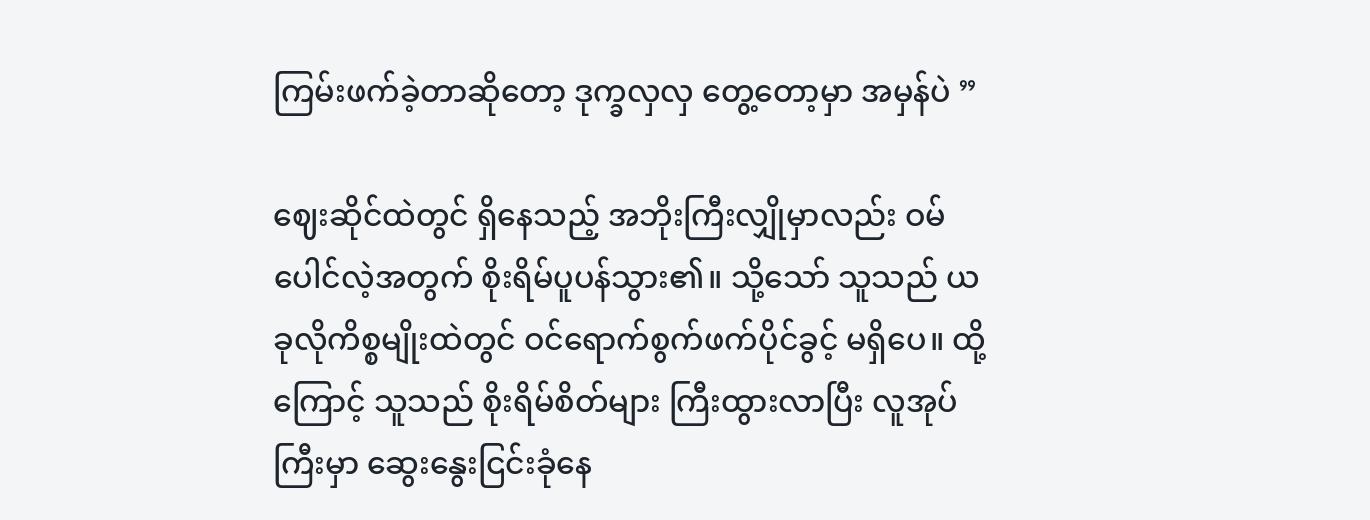ကြမ်းဖက်ခဲ့တာဆိုတော့ ဒုက္ခလှလှ တွေ့တော့မှာ အမှန်ပဲ ”

ဈေးဆိုင်ထဲတွင် ရှိနေသည့် အဘိုးကြီးလျှိုမှာလည်း ဝမ်ပေါင်လဲ့အတွက် စိုးရိမ်ပူပန်သွား၏။ သို့သော် သူသည် ယခုလိုကိစ္စမျိုးထဲတွင် ဝင်ရောက်စွက်ဖက်ပိုင်ခွင့် မရှိပေ။ ထို့ကြောင့် သူသည် စိုးရိမ်စိတ်များ ကြီးထွားလာပြီး လူအုပ်ကြီးမှာ ဆွေးနွေးငြင်းခုံနေ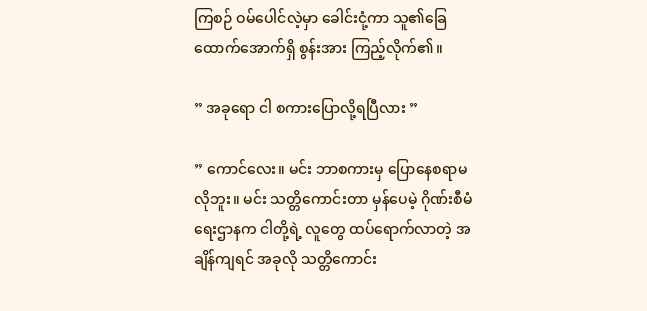ကြစဉ် ဝမ်ပေါင်လဲ့မှာ ခေါင်းငုံ့ကာ သူ၏ခြေထောက်အောက်ရှိ စွန်းအား ကြည့်လိုက်၏။

” အခုရော ငါ စကားပြောလို့ရပြီလား ”

” ကောင်လေး။ မင်း ဘာစကားမှ ပြောနေစရာမလိုဘူး။ မင်း သတ္တိကောင်းတာ မှန်ပေမဲ့ ဂိုဏ်းစီမံရေးဌာနက ငါတို့ရဲ့ လူ‌တွေ ထပ်ရောက်လာတဲ့ အချိန်ကျရင် အခုလို သတ္တိကောင်း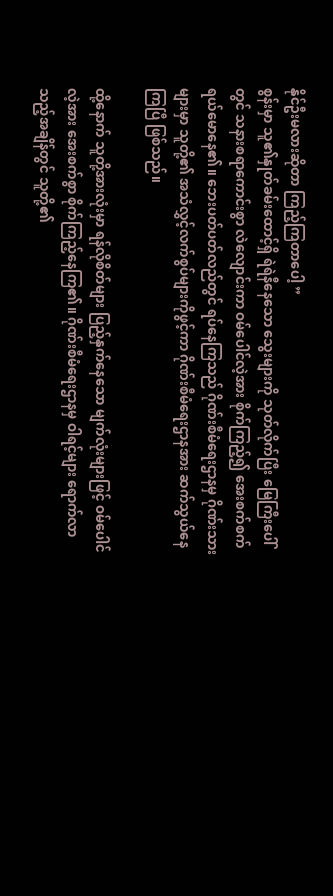နိုင်ဦးမလားဆိုတာ ကြည့်ကြတာပေါ့ ”
စွန်းမှာ သူ၏နှုတ်ခမ်းထောင့်ရှိ ရဲရဲနီနေသော သွေးများကို သုတ်လိုက်ပြီး မြေကြီးပေါ်တွင် သနားစရာကောင်းစွာ လဲလျောင်းကာ ဝမ်ပေါင်လဲ့အား စိုက်ကြည့်၍ အေးစက်စက် ရယ်မောနေ၏။ ဘေးပတ်ပတ်လည်တွင် ရပ်နေကြသည် ဂိုဏ်းစီမံရေးဌာနမှ ဂိုဏ်းသားများမှာ သူတို့၏ အသံလွှင့်လက်စွပ်များကိုဖွင့်ကာ ဂိုဏ်းစီမံရေးဌာနအား ဆက်သွယ်နေကြပြီ ဖြစ်သည်။

ထို့နောက် သူတို့အားလုံးမှာ ရန်လိုစိတ်များ ပြည့်နှက်နေသော မျက်လုံးများဖြင့် ဝမ်ပေါင်လဲ့အား အေးစက်စွာ စိုက်ကြည့်နေကြ၏။ ဂိုဏ်းစီမံရေးဌာနမှ ဝါရင့်များ ရောက်လာသည့်အချိန်တွင် သူတို့၏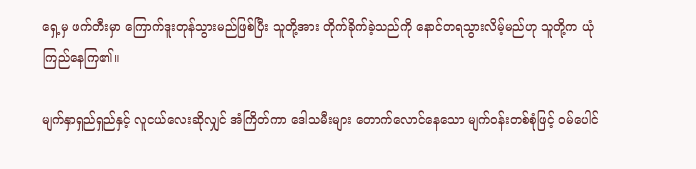ရှေ့မှ ဖက်တီးမှာ ကြောက်ဒူးတုန်သွားမည်ဖြစ်ပြီး သူတို့အား တိုက်ခိုက်ခဲ့သည်ကို နောင်တရသွားလိမ့်မည်ဟု သူတို့က ယုံကြည်နေကြ၏။

မျက်နှာရှည်ရှည်နှင့် လူငယ်လေးဆိုလျှင် အံကြိတ်ကာ ဒေါသမီးများ တောက်လောင်နေသော မျက်ဝန်းတစ်စုံဖြင့် ဝမ်ပေါင်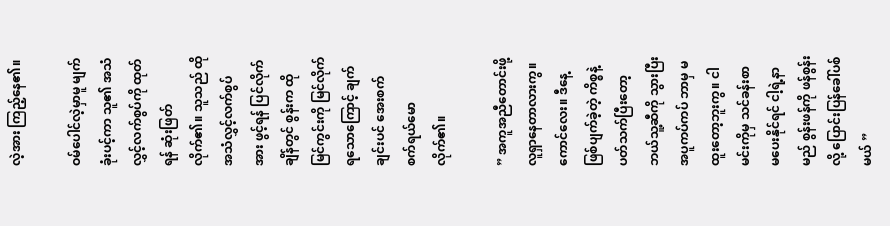လဲ့အား ကြည့်နေ၏။

ဝမ်ပေါင်လဲ့မှာမူ မျက်ခုံးပင့်ကာ သူ၏ အသံလွှင့်လက်စွပ်ကို ထုတ်ရန် ဆုံးဖြတ်လိုက်၏။ သူသည် ထိုအသံလွှင့်လက်စွပ်အား ဖွင့်ရန် ပြင်လိုက်ချိန်တွင် စွန်းက ထိုမြင်ကွင်းကို မြင်လိုက်ရသောကြောင့် ချက်ချင်းပင် အေးစက်စက်ရယ်မောလိုက်၏။

” အကူအညီတောင်းဖို့ လူရှာနေတာလားကွ။ ကောင်လေး။ ဒီနေ့ဖြစ်ပျက်ခဲ့တဲ့ ကိစ္စနဲ့ ပတ်သက်ပြီးတော့ ဘယ်သူ့ဆီကို သွားပြီး အပူကပ်ကပ် ဘာမှ မထူးတော့ဘူးကွ။ ငါ မင်းကိုမှ သင်ခန်းစာ မပေးနိုင်ရင် ငါ့ရဲ့နာမည် စွန်းဖန်ကို ဖန်စွန်းလို့ ပြောင်းပြန်ခေါ်ပစ်မယ် ”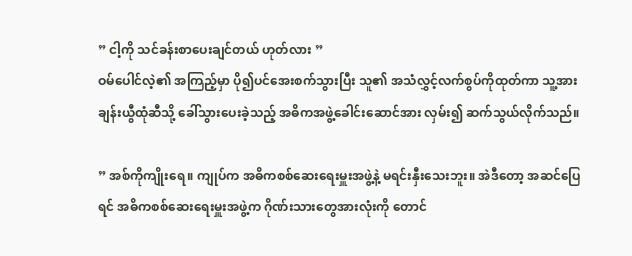” ငါ့ကို သင်ခန်းစာပေးချင်တယ် ဟုတ်လား ”
ဝမ်ပေါင်လဲ့၏ အကြည့်မှာ ပို၍ပင်အေးစက်သွားပြီး သူ၏ အသံလွှင့်လက်စွပ်ကိုထုတ်ကာ သူ့အား ချန်းယွီထုံဆီသို့ ခေါ်သွားပေးခဲ့သည့် အဓိကအဖွဲ့ခေါင်းဆောင်အား လှမ်း၍ ဆက်သွယ်လိုက်သည်။

” အစ်ကိုကျိုးရေ။ ကျုပ်က အဓိကစစ်ဆေးရေးမှူးအဖွဲ့နဲ့ မရင်းနှီးသေးဘူး။ အဲဒီတော့ အဆင်ပြေရင် အဓိကစစ်ဆေးရေးမှူးအဖွဲ့က ဂိုဏ်းသားတွေအားလုံးကို တောင်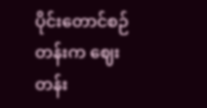ပိုင်းတောင်စဉ်တန်းက ဈေးတန်း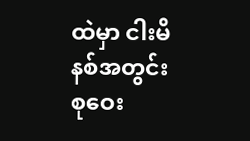ထဲမှာ ငါးမိနစ်အတွင်း စုဝေး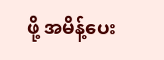ဖို့ အမိန့်ပေး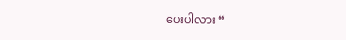ပေးပါလား “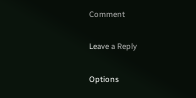Comment

Leave a Reply

Options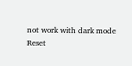not work with dark mode
Reset